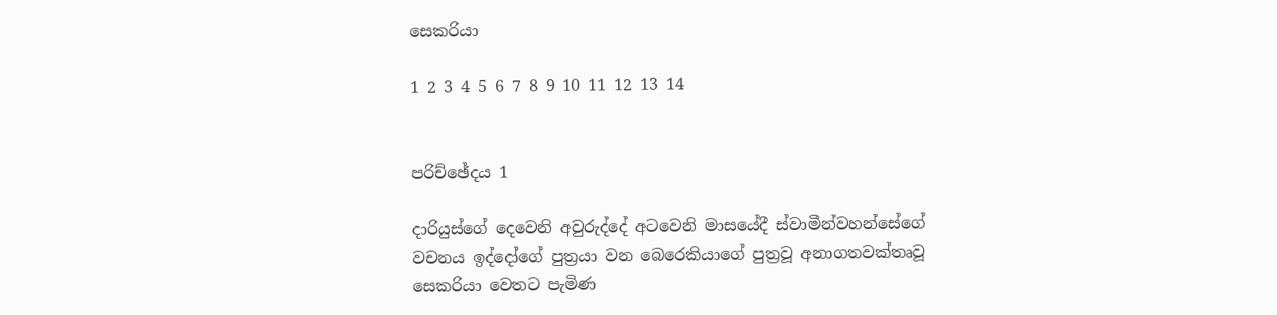සෙකරියා

1 2 3 4 5 6 7 8 9 10 11 12 13 14


පරිච්ඡේදය 1

දාරියුස්ගේ දෙවෙනි අවුරුද්දේ අටවෙනි මාසයේදී ස්වාමීන්වහන්සේගේ වචනය ඉද්දෝගේ පුත්‍රයා වන බෙරෙකියාගේ පුත්‍රවූ අනාගතවක්තෘවූ සෙකරියා වෙතට පැමිණ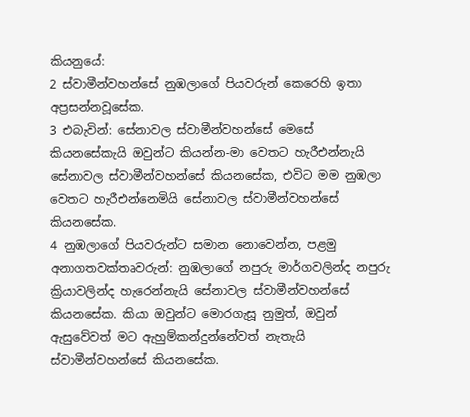කියනුයේ:
2 ස්වාමීන්වහන්සේ නුඹලාගේ පියවරුන් කෙරෙහි ඉතා අප්‍රසන්නවූසේක.
3 එබැවින්: සේනාවල ස්වාමීන්වහන්සේ මෙසේ කියනසේකැයි ඔවුන්ට කියන්න-මා වෙතට හැරීඑන්නැයි සේනාවල ස්වාමීන්වහන්සේ කියනසේක, එවිට මම නුඹලා වෙතට හැරීඑන්නෙමියි සේනාවල ස්වාමීන්වහන්සේ කියනසේක.
4 නුඹලාගේ පියවරුන්ට සමාන නොවෙන්න, පළමු අනාගතවක්තෘවරුන්: නුඹලාගේ නපුරු මාර්ගවලින්ද නපුරු ක්‍රියාවලින්ද හැරෙන්නැයි සේනාවල ස්වාමීන්වහන්සේ කියනසේක. කියා ඔවුන්ට මොරගැසූ නුමුත්, ඔවුන් ඇසුවේවත් මට ඇහුම්කන්දුන්නේවත් නැතැයි ස්වාමීන්වහන්සේ කියනසේක.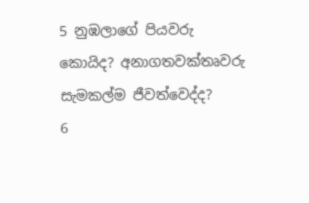5 නුඹලාගේ පියවරු කොයිද? අනාගතවක්තෘවරු සැමකල්ම ජීවත්වෙද්ද?
6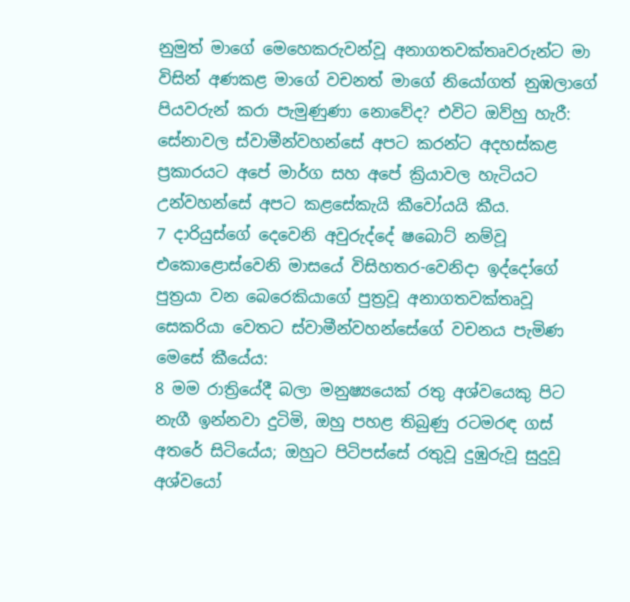නුමුත් මාගේ මෙහෙකරුවන්වූ අනාගතවක්තෘවරුන්ට මා විසින් අණකළ මාගේ වචනත් මාගේ නියෝගත් නුඹලාගේ පියවරුන් කරා පැමුණුණා නොවේද? එවිට ඔව්හු හැරී: සේනාවල ස්වාමීන්වහන්සේ අපට කරන්ට අදහස්කළ ප්‍රකාරයට අපේ මාර්ග සහ අපේ ක්‍රියාවල හැටියට උන්වහන්සේ අපට කළසේකැයි කීවෝයයි කීය.
7 දාරියුස්ගේ දෙවෙනි අවුරුද්දේ ෂබොට් නම්වූ එකොළොස්වෙනි මාසයේ විසිහතර-වෙනිදා ඉද්දෝගේ පුත්‍රයා වන බෙරෙකියාගේ පුත්‍රවූ අනාගතවක්තෘවූ සෙකරියා වෙතට ස්වාමීන්වහන්සේගේ වචනය පැමිණ මෙසේ කීයේය:
8 මම රාත්‍රියේදී බලා මනුෂ්‍යයෙක් රතු අශ්වයෙකු පිට නැගී ඉන්නවා දුටිමි, ඔහු පහළ තිබුණු රටමරඳ ගස් අතරේ සිටියේය; ඔහුට පිටිපස්සේ රතුවූ දුඹුරුවූ සුදුවූ අශ්වයෝ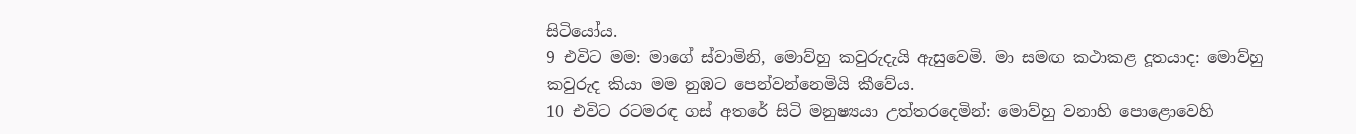සිටියෝය.
9 එවිට මම: මාගේ ස්වාමිනි, මොව්හු කවුරුදැයි ඇසුවෙමි. මා සමඟ කථාකළ දූතයාද: මොව්හු කවුරුද කියා මම නුඹට පෙන්වන්නෙමියි කීවේය.
10 එවිට රටමරඳ ගස් අතරේ සිටි මනුෂ්‍යයා උත්තරදෙමින්: මොව්හු වනාහි පොළොවෙහි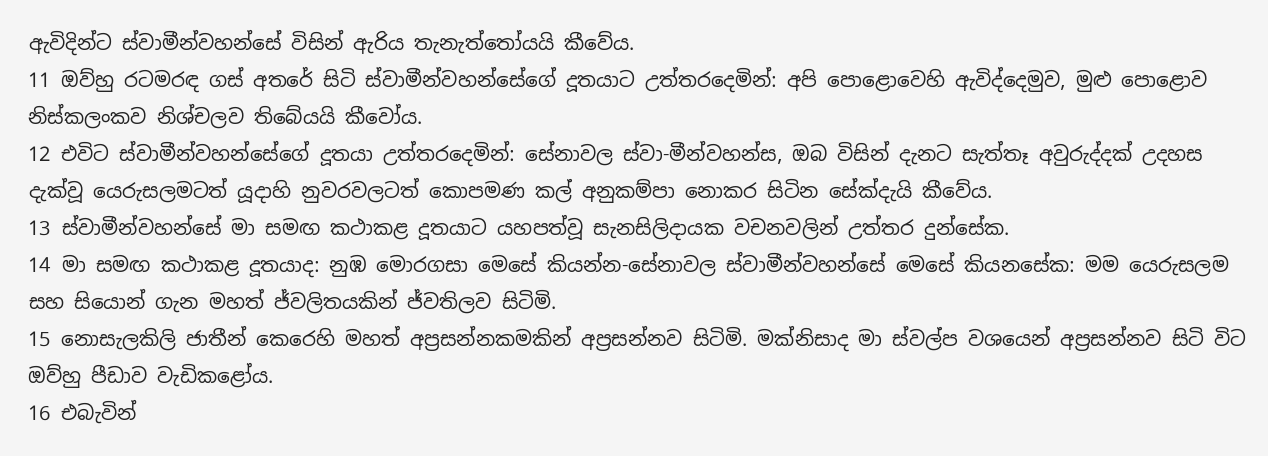ඇවිදින්ට ස්වාමීන්වහන්සේ විසින් ඇරිය තැනැත්තෝයයි කීවේය.
11 ඔව්හු රටමරඳ ගස් අතරේ සිටි ස්වාමීන්වහන්සේගේ දූතයාට උත්තරදෙමින්: අපි පොළොවෙහි ඇවිද්දෙමුව, මුළු පොළොව නිස්කලංකව නිශ්චලව තිබේයයි කීවෝය.
12 එවිට ස්වාමීන්වහන්සේගේ දූතයා උත්තරදෙමින්: සේනාවල ස්වා-මීන්වහන්ස, ඔබ විසින් දැනට සැත්තෑ අවුරුද්දක් උදහස දැක්වූ යෙරුසලමටත් යූදාහි නුවරවලටත් කොපමණ කල් අනුකම්පා නොකර සිටින සේක්දැයි කීවේය.
13 ස්වාමීන්වහන්සේ මා සමඟ කථාකළ දූතයාට යහපත්වූ සැනසිලිදායක වචනවලින් උත්තර දුන්සේක.
14 මා සමඟ කථාකළ දූතයාද: නුඹ මොරගසා මෙසේ කියන්න-සේනාවල ස්වාමීන්වහන්සේ මෙසේ කියනසේක: මම යෙරුසලම සහ සියොන් ගැන මහත් ජ්වලිතයකින් ජ්වතිලව සිටිමි.
15 නොසැලකිලි ජාතීන් කෙරෙහි මහත් අප්‍රසන්නකමකින් අප්‍රසන්නව සිටිමි. මක්නිසාද මා ස්වල්ප වශයෙන් අප්‍රසන්නව සිටි විට ඔව්හු පීඩාව වැඩිකළෝය.
16 එබැවින්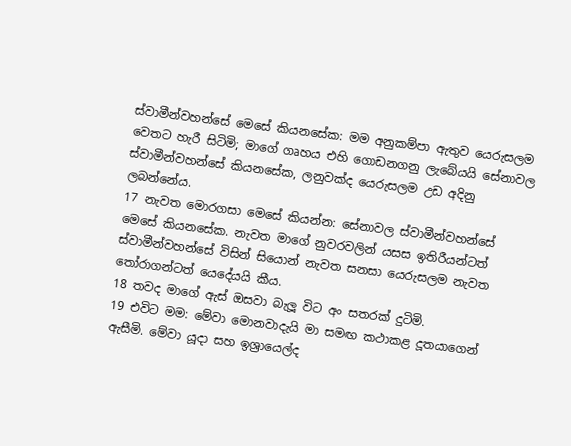ස්වාමීන්වහන්සේ මෙසේ කියනසේක: මම අනුකම්පා ඇතුව යෙරුසලම වෙතට හැරී සිටිමි; මාගේ ගෘහය එහි ගොඩනගනු ලැබේයයි සේනාවල ස්වාමීන්වහන්සේ කියනසේක, ලනුවක්ද යෙරුසලම උඩ අදිනු ලබන්නේය.
17 නැවත මොරගසා මෙසේ කියන්න: සේනාවල ස්වාමීන්වහන්සේ මෙසේ කියනසේක. නැවත මාගේ නුවරවලින් යසස ඉතිරීයන්ටත් ස්වාමීන්වහන්සේ විසින් සියොන් නැවත සනසා යෙරුසලම නැවත තෝරාගන්ටත් යෙදේයයි කීය.
18 තවද මාගේ ඇස් ඔසවා බැලූ විට අං සතරක් දුටිමි.
19 එවිට මම: මේවා මොනවාදැයි මා සමඟ කථාකළ දූතයාගෙන් ඇසීමි. මේවා යූදා සහ ඉශ්‍රායෙල්ද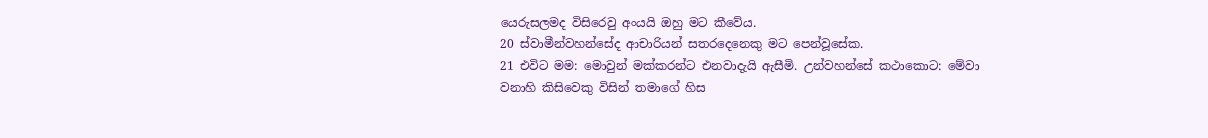යෙරුසලමද විසිරෙවු අංයයි ඔහු මට කීවේය.
20 ස්වාමීන්වහන්සේද ආචාරියන් සතරදෙනෙකු මට පෙන්වූසේක.
21 එවිට මම: මොවුන් මක්කරන්ට එනවාදැයි ඇසීමි. උන්වහන්සේ කථාකොට: මේවා වනාහි කිසිවෙකු විසින් තමාගේ හිස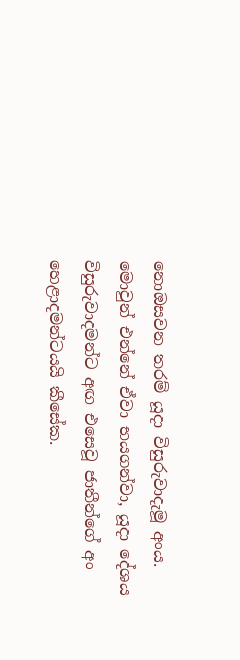නොඔසවන තරම් යූදා විසුරුවාදැමූ අංය. මොවුන් එන්නේ ඒවා භයගන්වා, යූදා දේශය විසුරුවාදමන්ට අඟ එසෙවූ ජාතීන්ගේ අං හෙළාදමන්ටයයි කීසේක.